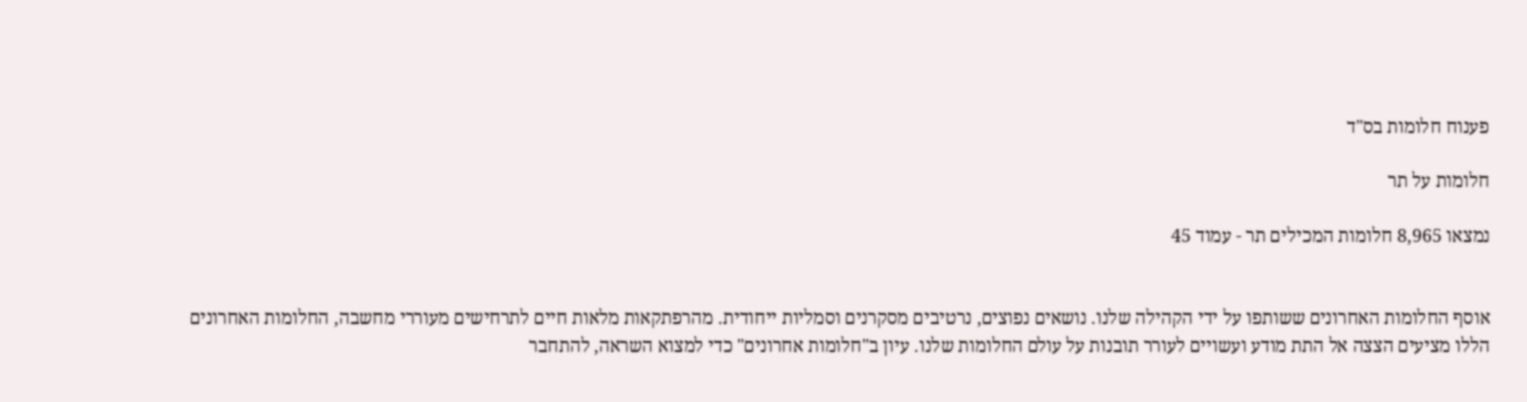פענוח חלומות בס"ד

חלומות על תר

נמצאו 8,965 חלומות המכילים תר - עמוד 45


אוסף החלומות האחרונים ששותפו על ידי הקהילה שלנו. נושאים נפוצים, נרטיבים מסקרנים וסמליות ייחודית. מהרפתקאות מלאות חיים לתרחישים מעוררי מחשבה, החלומות האחרונים הללו מציעים הצצה אל התת מודע ועשויים לעורר תובנות על עולם החלומות שלנו. עיון ב"חלומות אחרונים" כדי למצוא השראה, להתחבר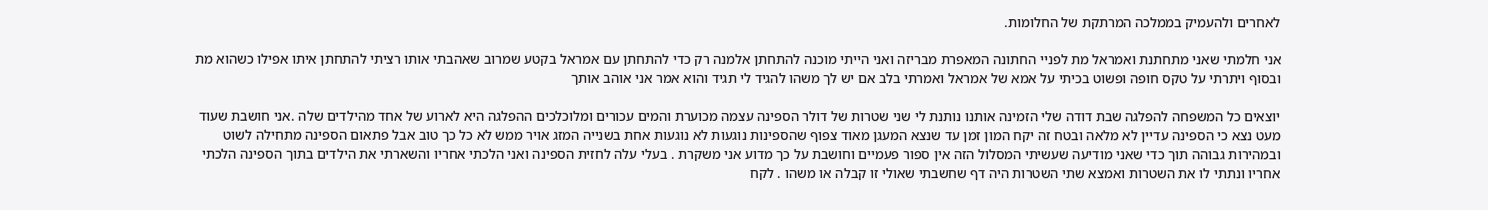לאחרים ולהעמיק בממלכה המרתקת של החלומות.

אני חלמתי שאני מתחתנת ואמראל מת לפניי החתונה המאפרת מבריזה ואני הייתי מוכנה להתחתן אלמנה רק כדי להתחתן עם אמראל בקטע שמרוב שאהבתי אותו רציתי להתחתן איתו אפילו כשהוא מת ובסוף ויתרתי על טקס חופה ופשוט בכיתי על אמא של אמראל ואמרתי בלב אם יש לך משהו להגיד לי תגיד והוא אמר אני אוהב אותך

יוצאים כל המשפחה להפלגה שבת דודה שלי הזמינה אותנו נותנת לי שני שטרות של דולר הספינה עצמה מכוערת והמים עכורים ומלוכלכים ההפלגה היא לארוע של אחד מהילדים שלה .אני חושבת שעוד מעט נצא כי הספינה עדיין לא מלאה ובטח זה יקח המון זמן עד שנצא המעגן מאוד צפוף שהספינות נוגעות לא נוגעות אחת בשנייה המזג אויר ממש לא כל כך טוב אבל פתאום הספינה מתחילה לשוט ובמהירות גבוהה תוך כדי שאני מודיעה שעשיתי המסלול הזה אין ספור פעמיים וחושבת על כך מדוע אני משקרת . בעלי עלה לחזית הספינה ואני הלכתי אחריו והשארתי את הילדים בתוך הספינה הלכתי אחריו ונתתי לו את השטרות ואמצא שתי השטרות היה דף שחשבתי שאולי זו קבלה או משהו . לקח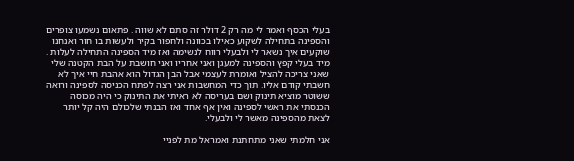בעלי הכסף ואמר לי מה רק 2 דולר זה סתם לא שווה . פתאום נשמעו צופרים והספינה בתחילה לשקוע כאילו בכוונה ולחפור בקיר ולעשות בו חור ואנחנו שוקעים איך נשאר לי ולבעלי רווח לנשימה ואז מיד הספינה התחילה לעלות . מיד בעלי קפץ והספינה למעגן ואני אחריו ואני חושבת על הבת הקטנה שלי שאני צריכה להציל ואומרת לעצמי אבל הבן הגדול הוא אהבת חיי איך לא חשבתי קודם אליו. תוך כדי המחשבות אני רצה לפתח הכניסה לספינה ורואה ששוטר מוציא תינוק ושם בעריסה לא ראיתי את התינוק כי היה מכוסה הכנסתי את ראשי לספינה ואין אף אחד ואז הבנתי שלכולם היה קל יותר לצאת מהספינה מאשר לי ולבעלי.

אני חלמתי שאני מתחתנת ואמראל מת לפניי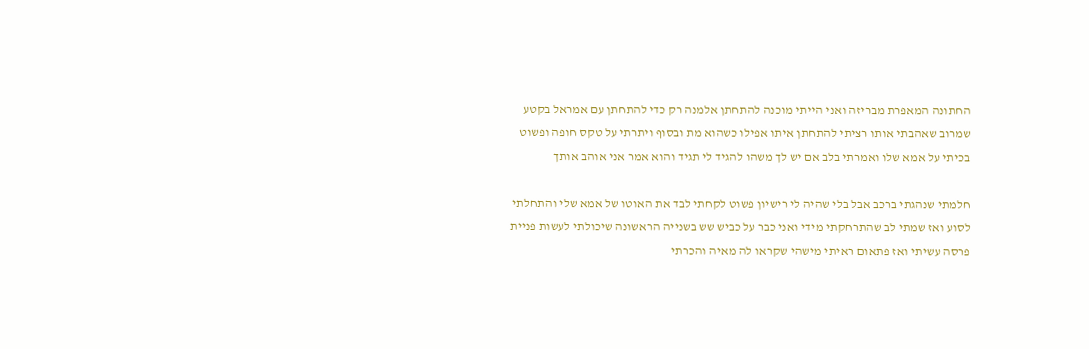החתונה המאפרת מבריזה ואני הייתי מוכנה להתחתן אלמנה רק כדי להתחתן עם אמראל בקטע שמרוב שאהבתי אותו רציתי להתחתן איתו אפילו כשהוא מת ובסוף ויתרתי על טקס חופה ופשוט בכיתי על אמא שלו ואמרתי בלב אם יש לך משהו להגיד לי תגיד והוא אמר אני אוהב אותך

חלמתי שנהגתי ברכב אבל בלי שהיה לי רישיון פשוט לקחתי לבד את האוטו של אמא שלי והתחלתי לסוע ואז שמתי לב שהתרחקתי מידי ואני כבר על כביש שש בשנייה הראשונה שיכולתי לעשות פניית פרסה עשיתי ואז פתאום ראיתי מישהי שקראו לה מאיה והכרתי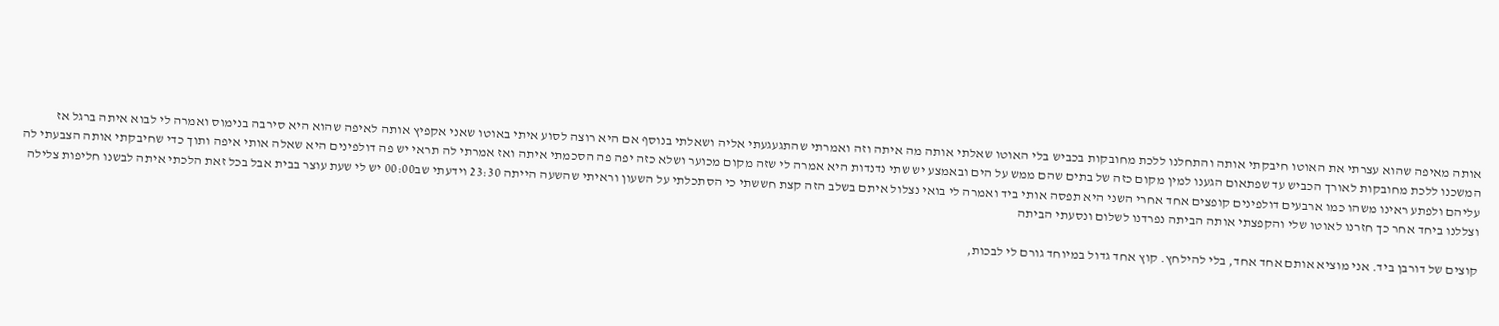אותה מאיפה שהוא עצרתי את האוטו חיבקתי אותה והתחלנו ללכת מחובקות בכביש בלי האוטו שאלתי אותה מה איתה וזה ואמרתי שהתגעגעתי אליה ושאלתי בנוסף אם היא רוצה לסוע איתי באוטו שאני אקפיץ אותה לאיפה שהוא היא סירבה בנימוס ואמרה לי לבוא איתה ברגל אז המשכנו ללכת מחובקות לאורך הכביש עד שפתאום הגענו למין מקום כזה של בתים שהם ממש על הים ובאמצע יש שתי נדנדות היא אמרה לי שזה מקום מכוער ושלא כזה יפה פה הסכמתי איתה ואז אמרתי לה תראי יש פה דולפינים היא שאלה אותי איפה ותוך כדי שחיבקתי אותה הצבעתי לה עליהם ולפתע ראינו משהו כמו ארבעים דולפינים קופצים אחד אחרי השני היא תפסה אותי ביד ואמרה לי בואי נצלול איתם בשלב הזה קצת חששתי כי הסתכלתי על השעון וראיתי שהשעה הייתה 23:30 וידעתי שב00:00 יש לי שעת עוצר בבית אבל בכל זאת הלכתי איתה לבשנו חליפות צלילה וצללנו ביחד אחר כך חזרנו לאוטו שלי והקפצתי אותה הביתה נפרדנו לשלום ונסעתי הביתה

קוצים של דורבן ביד. אני מוציא אותם אחד אחד, בלי להילחץ. קוץ אחד גדול במיוחד גורם לי לבכות,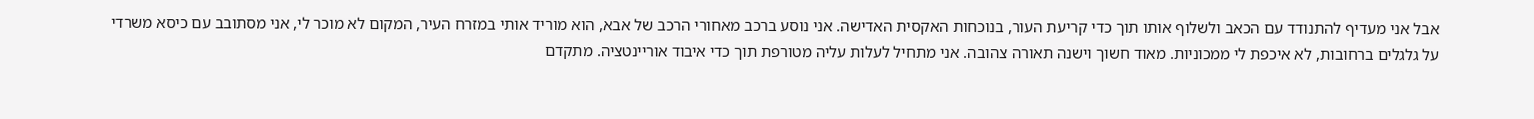אבל אני מעדיף להתנודד עם הכאב ולשלוף אותו תוך כדי קריעת העור, בנוכחות האקסית האדישה. אני נוסע ברכב מאחורי הרכב של אבא, הוא מוריד אותי במזרח העיר, המקום לא מוכר לי, אני מסתובב עם כיסא משרדי על גלגלים ברחובות, לא איכפת לי ממכוניות. מאוד חשוך וישנה תאורה צהובה. אני מתחיל לעלות עליה מטורפת תוך כדי איבוד אוריינטציה. מתקדם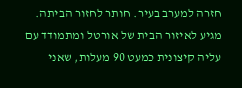חזרה למערב בעיר. חותר לחזור הביתה. מגיע לאיזור הבית של אורטל ומתמודד עם עליה קיצונית כמעט 90 מעלות, שאני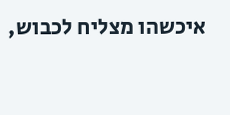איכשהו מצליח לכבוש,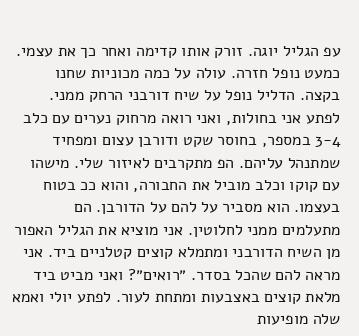עפ הגליל יוגה. זורק אותו קדימה ואחר כך את עצמי. כמעט נופל חזרה. עולה על כמה מכוניות שחנו בקצה. הדליל נופל על שיח דורבני הרחק ממני. לפתע אני בחולות, ואני רואה מרחוק נערים עם כלב 3-4 במספר, בחוסר שקט ודורבן עצום ומפחיד שמתנהל עליהם. הפ מתקרבים לאיזור שלי. מישהו עם קוקו וכלב מוביל את החבורה, והוא ככ בטוח בעצמו. הוא מסביר על להם על הדורבן. הם מתעלמים ממני לחלוטין. אני מוציא את הגליל האפור מן השיח הדורבני ומתמלא קוצים קטלניים ביד. אני מראה להם שהכל בסדר. ״רואים״? ואני מביט ביד מלאת קוצים באצבעות ומתחת לעור. לפתע יולי ואמא שלה מופיעות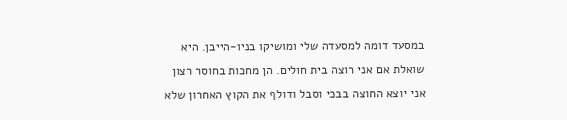במסעד דומה למסעדה שלי ומושיקו בניו-הייבן. היא שואלת אם אני רוצה בית חולים. הן מחכות בחוסר רצון אני יוצא החוצה בבכי וסבל ודולף את הקוץ האחרון שלא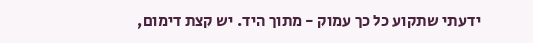ידעתי שתקוע כל כך עמוק - מתוך היד. יש קצת דימום,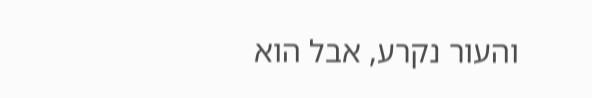והעור נקרע, אבל הוא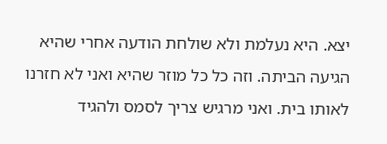יצא. היא נעלמת ולא שולחת הודעה אחרי שהיא הגיעה הביתה. וזה כל כל מוזר שהיא ואני לא חזרנו לאותו בית. ואני מרגיש צריך לסמס ולהגיד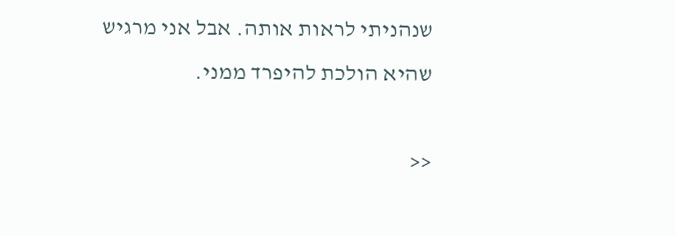שנהניתי לראות אותה. אבל אני מרגיש שהיא הולכת להיפרד ממני.

<<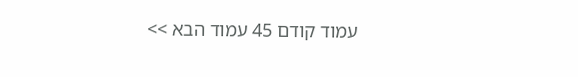עמוד קודם 45 עמוד הבא >>